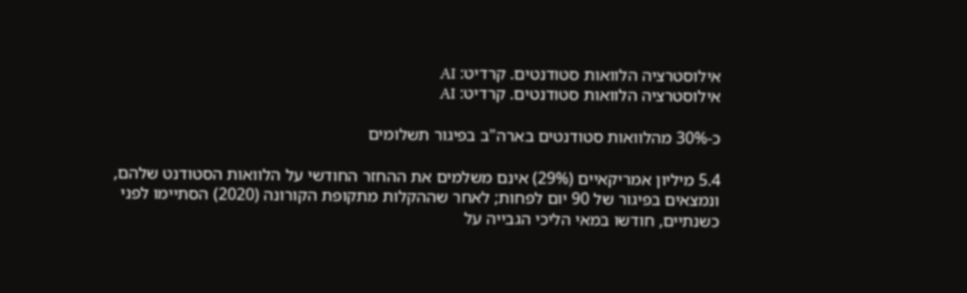אילוסטרציה הלוואות סטודנטים. קרדיט: AI
אילוסטרציה הלוואות סטודנטים. קרדיט: AI

כ-30% מהלוואות סטודנטים בארה"ב בפיגור תשלומים

5.4 מיליון אמריקאיים (29%) אינם משלמים את ההחזר החודשי על הלוואות הסטודנט שלהם, ונמצאים בפיגור של 90 יום לפחות; לאחר שההקלות מתקופת הקורונה (2020) הסתיימו לפני כשנתיים, חודשו במאי הליכי הגבייה על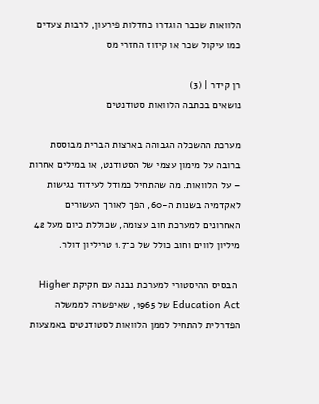הלוואות שכבר הוגדרו כחדלות פירעון, לרבות צעדים כמו עיקול שכר או קיזוז החזרי מס

רן קידר | (3)
נושאים בכתבה הלוואות סטודנטים

מערכת ההשכלה הגבוהה בארצות הברית מבוססת ברובה על מימון עצמי של הסטודנט, או במילים אחרות – על הלוואות. מה שהתחיל כמודל לעידוד נגישות לאקדמיה בשנות ה-60, הפך לאורך העשורים האחרונים למערכת חוב עצומה, שכוללת כיום מעל 42 מיליון לווים וחוב כולל של כ־1.7 טריליון דולר.

 הבסיס ההיסטורי למערכת נבנה עם חקיקת Higher Education Act של 1965, שאיפשרה לממשלה הפדרלית להתחיל לממן הלוואות לסטודנטים באמצעות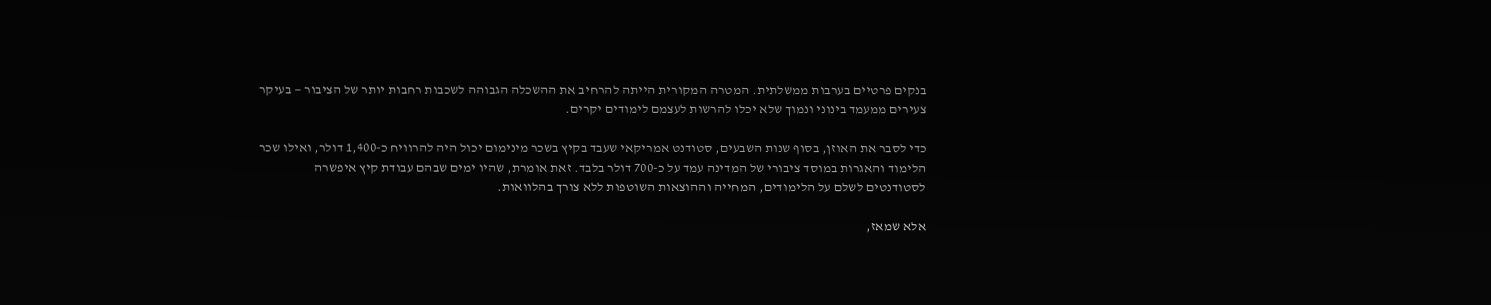בנקים פרטיים בערבות ממשלתית. המטרה המקורית הייתה להרחיב את ההשכלה הגבוהה לשכבות רחבות יותר של הציבור — בעיקר צעירים ממעמד בינוני ונמוך שלא יכלו להרשות לעצמם לימודים יקרים.

כדי לסבר את האוזן, בסוף שנות השבעים, סטודנט אמריקאי שעבד בקיץ בשכר מינימום יכול היה להרוויח כ-1,400 דולר, ואילו שכר הלימוד והאגרות במוסד ציבורי של המדינה עמד על כ-700 דולר בלבד. זאת אומרת, שהיו ימים שבהם עבודת קיץ איפשרה לסטודנטים לשלם על הלימודים, המחייה וההוצאות השוטפות ללא צורך בהלוואות.

אלא שמאז,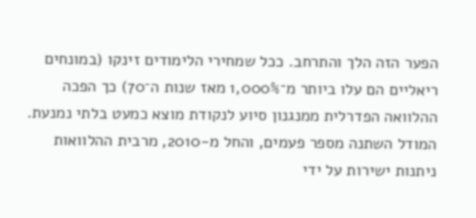הפער הזה הלך והתרחב. ככל שמחירי הלימודים זינקו (במונחים ריאליים הם עלו ביותר מ־1,000% מאז שנות ה־70) כך הפכה ההלוואה הפדרלית ממנגנון סיוע לנקודת מוצא כמעט בלתי נמנעת. המודל השתנה מספר פעמים, והחל מ-2010, מרבית ההלוואות ניתנות ישירות על ידי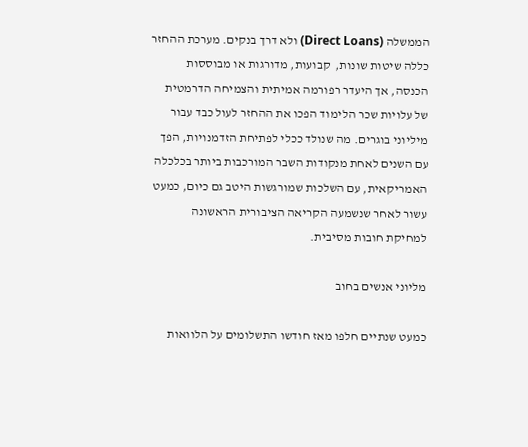הממשלה (Direct Loans) ולא דרך בנקים. מערכת ההחזר כללה שיטות שונות,  קבועות, מדורגות או מבוססות הכנסה, אך היעדר רפורמה אמיתית והצמיחה הדרמטית של עלויות שכר הלימוד הפכו את ההחזר לעול כבד עבור מיליוני בוגרים. מה שנולד ככלי לפתיחת הזדמנויות, הפך עם השנים לאחת מנקודות השבר המורכבות ביותר בכלכלה האמריקאית, עם השלכות שמורגשות היטב גם כיום, כמעט עשור לאחר שנשמעה הקריאה הציבורית הראשונה למחיקת חובות מסיבית.

מליוני אנשים בחוב

כמעט שנתיים חלפו מאז חודשו התשלומים על הלוואות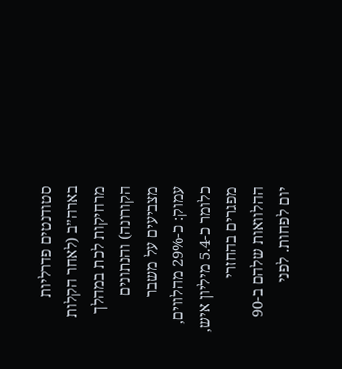סטודנטים פדרליות בארה״ב (לאחר הקלות מרחיקות לכת במהלך הקורונה) והנתונים מצביעים על משבר עמוק: כ-29% מהלווים, כלומר כ-5.4 מיליון איש, מפגרים בהחזרי ההלוואות שלהם ב-90 יום לפחות. לפני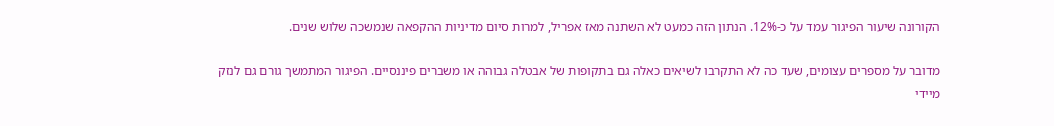הקורונה שיעור הפיגור עמד על כ-12%. הנתון הזה כמעט לא השתנה מאז אפריל, למרות סיום מדיניות ההקפאה שנמשכה שלוש שנים.

מדובר על מספרים עצומים, שעד כה לא התקרבו לשיאים כאלה גם בתקופות של אבטלה גבוהה או משברים פיננסיים. הפיגור המתמשך גורם גם לנזק מיידי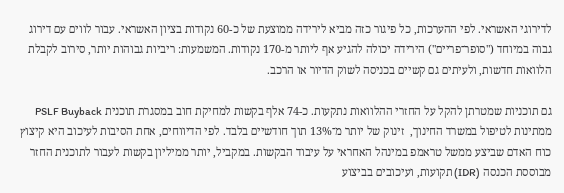לדירוגי האשראי. לפי ההערכות, כל פיגור כזה מביא לירידה ממוצעת של כ-60 נקודות בציון האשראי. עבור לווים עם דירוג גבוה במיוחד ("סופר־פריים") הירידה יכולה להגיע אף ליותר מ-170 נקודות. המשמעות: ריביות גבוהות יותר, סירוב לקבלת הלוואות חדשות, ולעיתים גם קשיים בכניסה לשוק הדיור או הרכב.

גם תוכניות שמטרתן להקל על החזרי ההלוואות נתקעות. כ-74 אלף בקשות למחיקת חוב במסגרת תוכנית PSLF Buyback ממתינות לטיפול במשרד החינוך,  זינוק של יותר מ־13% תוך חודשיים בלבד. לפי הדיווחים, אחת הסיבות לעיכוב היא קיצוץ כוח האדם שביצע ממשל טראמפ במינהל האחראי על עיבוד הבקשות. במקביל, יותר ממיליון בקשות לעבור לתוכנית החזר מבוססת הכנסה (IDR) תקועות, ועיכובים בביצוע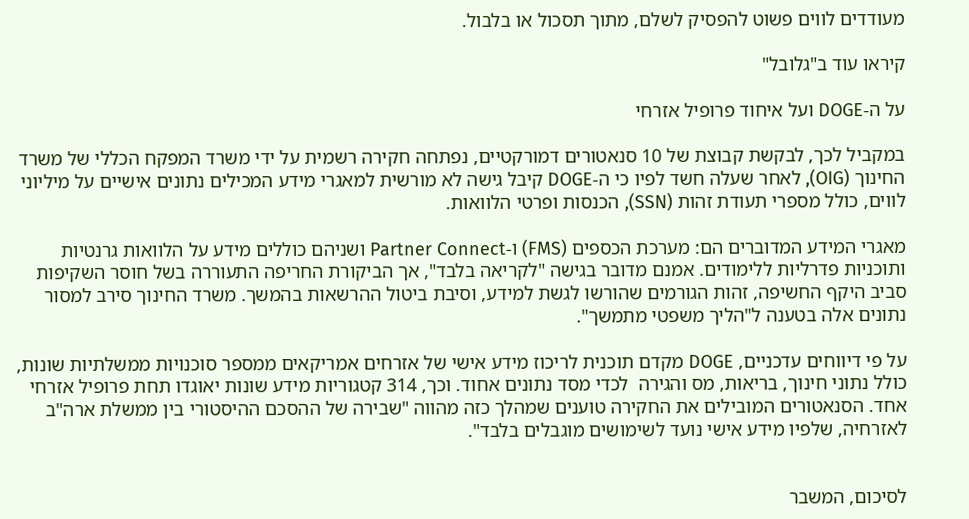מעודדים לווים פשוט להפסיק לשלם, מתוך תסכול או בלבול.

קיראו עוד ב"גלובל"

על ה-DOGE ועל איחוד פרופיל אזרחי

במקביל לכך, לבקשת קבוצת של 10 סנאטורים דמורקטיים, נפתחה חקירה רשמית על ידי משרד המפקח הכללי של משרד החינוך (OIG), לאחר שעלה חשד לפיו כי ה-DOGE קיבל גישה לא מורשית למאגרי מידע המכילים נתונים אישיים על מיליוני לווים, כולל מספרי תעודת זהות (SSN), הכנסות ופרטי הלוואות.

מאגרי המידע המדוברים הם: מערכת הכספים (FMS) ו-Partner Connect ושניהם כוללים מידע על הלוואות גרנטיות ותוכניות פדרליות ללימודים. אמנם מדובר בגישה "לקריאה בלבד", אך הביקורת החריפה התעוררה בשל חוסר השקיפות סביב היקף החשיפה, זהות הגורמים שהורשו לגשת למידע, וסיבת ביטול ההרשאות בהמשך. משרד החינוך סירב למסור נתונים אלה בטענה ל"הליך משפטי מתמשך".

על פי דיווחים עדכניים, DOGE מקדם תוכנית לריכוז מידע אישי של אזרחים אמריקאים ממספר סוכנויות ממשלתיות שונות, כולל נתוני חינוך, בריאות, מס והגירה  לכדי מסד נתונים אחוד. וכך, 314 קטגוריות מידע שונות יאוגדו תחת פרופיל אזרחי אחד. הסנאטורים המובילים את החקירה טוענים שמהלך כזה מהווה "שבירה של ההסכם ההיסטורי בין ממשלת ארה"ב לאזרחיה, שלפיו מידע אישי נועד לשימושים מוגבלים בלבד".


לסיכום, המשבר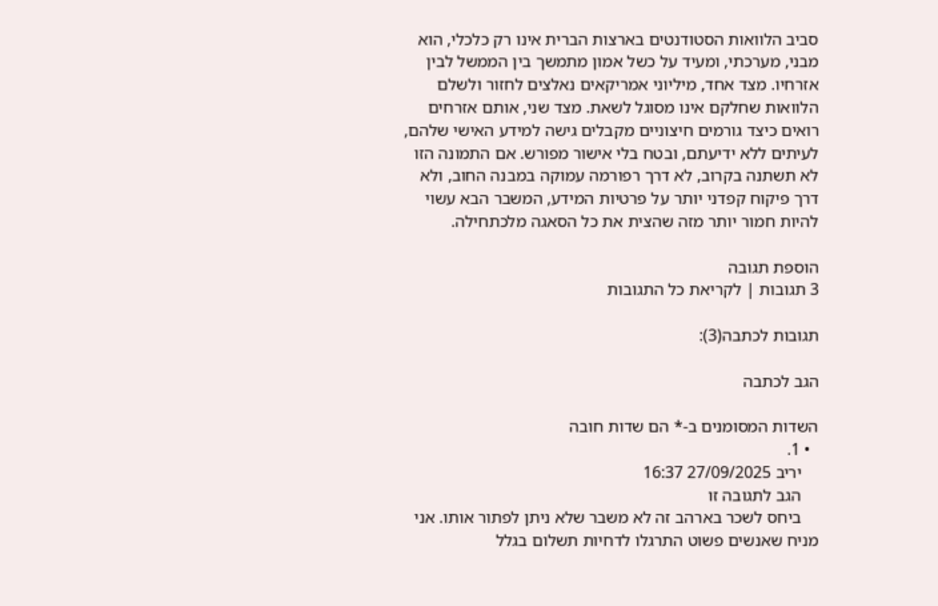סביב הלוואות הסטודנטים בארצות הברית אינו רק כלכלי, הוא מבני, מערכתי, ומעיד על כשל אמון מתמשך בין הממשל לבין אזרחיו. מצד אחד, מיליוני אמריקאים נאלצים לחזור ולשלם הלוואות שחלקם אינו מסוגל לשאת. מצד שני, אותם אזרחים רואים כיצד גורמים חיצוניים מקבלים גישה למידע האישי שלהם, לעיתים ללא ידיעתם, ובטח בלי אישור מפורש. אם התמונה הזו לא תשתנה בקרוב, לא דרך רפורמה עמוקה במבנה החוב, ולא דרך פיקוח קפדני יותר על פרטיות המידע, המשבר הבא עשוי להיות חמור יותר מזה שהצית את כל הסאגה מלכתחילה.

הוספת תגובה
3 תגובות | לקריאת כל התגובות

תגובות לכתבה(3):

הגב לכתבה

השדות המסומנים ב-* הם שדות חובה
  • 1.
    יריב 27/09/2025 16:37
    הגב לתגובה זו
    ביחס לשכר בארהב זה לא משבר שלא ניתן לפתור אותו. אני מניח שאנשים פשוט התרגלו לדחיות תשלום בגלל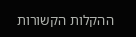ההקלות הקשורות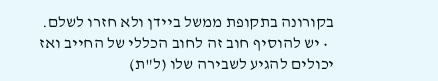בקורונה בתקופת ממשל ביידן ולא חזרו לשלם.
  • יש להוסיף חוב זה לחוב הכללי של החייב ואז יכולים להגיע לשבירה שלו (ל"ת)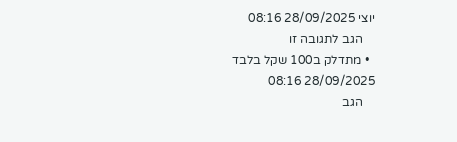יוצי 28/09/2025 08:16
    הגב לתגובה זו
  • מתדלק ב100 שקל בלבד 28/09/2025 08:16
    הגב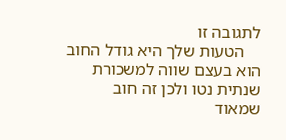לתגובה זו
    הטעות שלך היא גודל החוב הוא בעצם שווה למשכורת שנתית נטו ולכן זה חוב שמאוד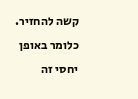קשה להחזיר. כלומר באופן יחסי זה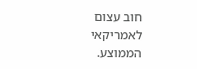חוב עצום לאמריקאי הממוצע.